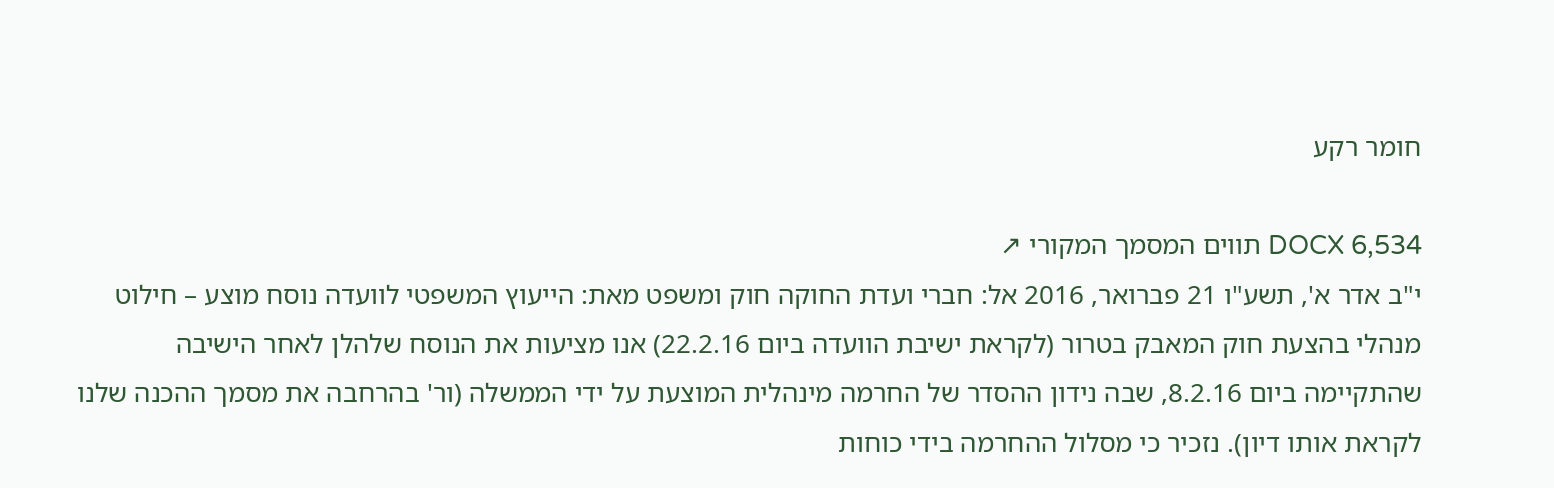חומר רקע

DOCX 6,534 תווים המסמך המקורי ↗
י"ב אדר א', תשע"ו 21 פברואר, 2016 אל: חברי ועדת החוקה חוק ומשפט מאת: הייעוץ המשפטי לוועדה נוסח מוצע – חילוט מנהלי בהצעת חוק המאבק בטרור (לקראת ישיבת הוועדה ביום 22.2.16) אנו מציעות את הנוסח שלהלן לאחר הישיבה שהתקיימה ביום 8.2.16, שבה נידון ההסדר של החרמה מינהלית המוצעת על ידי הממשלה (ור' בהרחבה את מסמך ההכנה שלנו לקראת אותו דיון). נזכיר כי מסלול ההחרמה בידי כוחות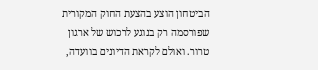הביטחון הוצע בהצעת החוק המקורית שפורסמה רק בנוגע לרכוש של ארגון טרור. ואולם לקראת הדיונים בוועדה,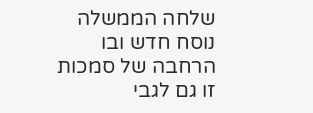שלחה הממשלה נוסח חדש ובו הרחבה של סמכות זו גם לגבי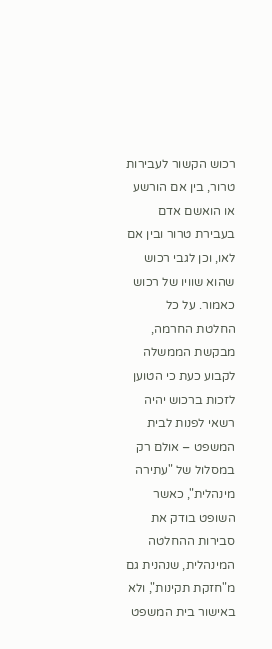רכוש הקשור לעבירות טרור, בין אם הורשע או הואשם אדם בעבירת טרור ובין אם לאו, וכן לגבי רכוש שהוא שוויו של רכוש כאמור. על כל החלטת החרמה, מבקשת הממשלה לקבוע כעת כי הטוען לזכות ברכוש יהיה רשאי לפנות לבית המשפט – אולם רק במסלול של "עתירה מינהלית", כאשר השופט בודק את סבירות ההחלטה המינהלית, שנהנית גם מ"חזקת תקינות", ולא באישור בית המשפט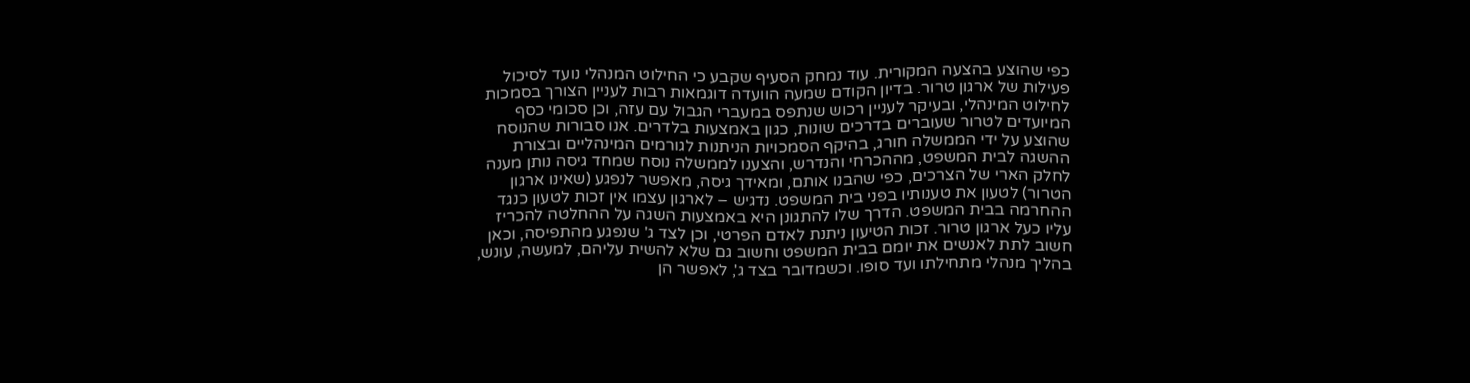כפי שהוצע בהצעה המקורית. עוד נמחק הסעיף שקבע כי החילוט המנהלי נועד לסיכול פעילות של ארגון טרור. בדיון הקודם שמעה הוועדה דוגמאות רבות לעניין הצורך בסמכות לחילוט המינהלי, ובעיקר לעניין רכוש שנתפס במעברי הגבול עם עזה, וכן סכומי כסף המיועדים לטרור שעוברים בדרכים שונות, כגון באמצעות בלדרים. אנו סבורות שהנוסח שהוצע על ידי הממשלה חורג, בהיקף הסמכויות הניתנות לגורמים המינהליים ובצורת ההשגה לבית המשפט, מההכרחי והנדרש, והצענו לממשלה נוסח שמחד גיסה נותן מענה לחלק הארי של הצרכים, כפי שהבנו אותם, ומאידך גיסה, מאפשר לנפגע (שאינו ארגון הטרור) לטעון את טענותיו בפני בית המשפט. נדגיש – לארגון עצמו אין זכות לטעון כנגד ההחרמה בבית המשפט. הדרך שלו להתגונן היא באמצעות השגה על ההחלטה להכריז עליו כעל ארגון טרור. זכות הטיעון ניתנת לאדם הפרטי, וכן לצד ג' שנפגע מהתפיסה, וכאן חשוב לתת לאנשים את יומם בבית המשפט וחשוב גם שלא להשית עליהם, למעשה, עונש, בהליך מנהלי מתחילתו ועד סופו. וכשמדובר בצד ג', לאפשר הן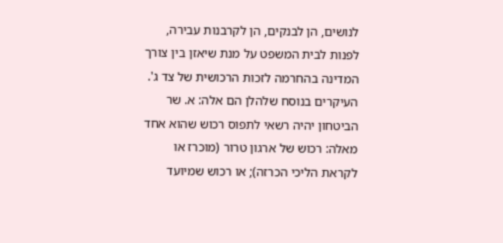לנושים, הן לבנקים, הן לקרבנות עבירה, לפנות לבית המשפט על מנת שיאזן בין צורך המדינה בהחרמה לזכות הרכושית של צד ג'. העיקרים בנוסח שלהלן הם אלה: א. שר הביטחון יהיה רשאי לתפוס רכוש שהוא אחד מאלה: רכוש של ארגון טרור (מוכרז או לקראת הליכי הכרזה); או רכוש שמיועד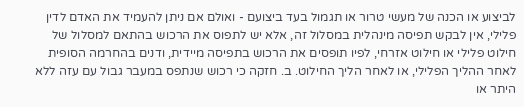לביצוע או הכנה של מעשי טרור או תגמול בעד ביצועם - ואולם אם ניתן להעמיד את האדם לדין פלילי, אין לבקש תפיסה מינהלית במסלול זה, אלא יש לתפוס את הרכוש בהתאם למסלול של חילוט פלילי או חילוט אזרחי, לפיו תופסים את הרכוש בתפיסה מיידית, ודנים בהחרמה הסופית לאחר ההליך הפלילי, או לאחר הליך החילוט. ב. חזקה כי רכוש שנתפס במעבר גבול עם עזה ללא היתר או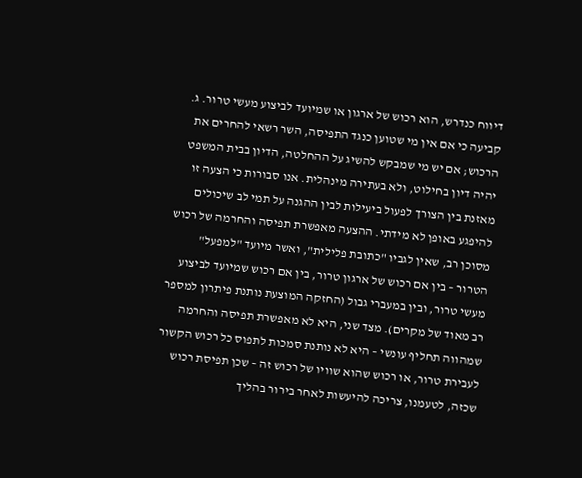דיווח כנדרש, הוא רכוש של ארגון או שמיועד לביצוע מעשי טרור. ג. קביעה כי אם אין מי שטוען כנגד התפיסה, השר רשאי להחרים את הרכוש; אם יש מי שמבקש להשיג על ההחלטה, הדיון בבית המשפט יהיה דיון בחילוט, ולא בעתירה מינהלית. אנו סבורות כי הצעה זו מאזנת בין הצורך לפעול ביעילות לבין ההגנה על תמי לב שיכולים להיפגע באופן לא מידתי. ההצעה מאפשרת תפיסה והחרמה של רכוש מסוכן רב, שאין לגביו "כתובת פלילית", ואשר מיועד "למפעל" הטרור – בין אם רכוש של ארגון טרור, בין אם רכוש שמיועד לביצוע מעשי טרור, ובין במעברי גבול (החזקה המוצעת נותנת פיתרון למספר רב מאוד של מקרים). מצד שני, היא לא מאפשרת תפיסה והחרמה שמהווה תחליף עונשי – היא לא נותנת סמכות לתפוס כל רכוש הקשור לעבירת טרור, או רכוש שהוא שוויו של רכוש זה – שכן תפיסת רכוש שכזה, לטעמנו, צריכה להיעשות לאחר בירור בהליך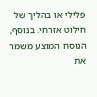פלילי או בהליך של חילוט אזרחי. בנוסף, הנוסח המוצע משמר את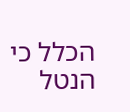הכלל כי הנטל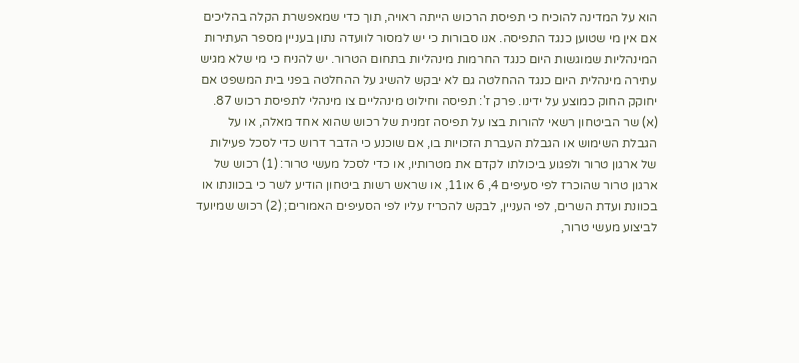הוא על המדינה להוכיח כי תפיסת הרכוש הייתה ראויה, תוך כדי שמאפשרת הקלה בהליכים אם אין מי שטוען כנגד התפיסה. אנו סבורות כי יש למסור לוועדה נתון בעניין מספר העתירות המינהליות שמוגשות היום כנגד החרמות מינהליות בתחום הטרור. יש להניח כי מי שלא מגיש עתירה מינהלית היום כנגד ההחלטה גם לא יבקש להשיג על ההחלטה בפני בית המשפט אם יחוקק החוק כמוצע על ידינו. פרק ז': תפיסה וחילוט מינהליים צו מינהלי לתפיסת רכוש 87. (א) שר הביטחון רשאי להורות בצו על תפיסה זמנית של רכוש שהוא אחד מאלה, או על הגבלת השימוש או הגבלת העברת הזכויות בו, אם שוכנע כי הדבר דרוש כדי לסכל פעילות של ארגון טרור ולפגוע ביכולתו לקדם את מטרותיו, או כדי לסכל מעשי טרור: (1) רכוש של ארגון טרור שהוכרז לפי סעיפים 4, 6 או11, או שראש רשות ביטחון הודיע לשר כי בכוונתו או בכוונת ועדת השרים, לפי העניין, לבקש להכריז עליו לפי הסעיפים האמורים; (2) רכוש שמיועד לביצוע מעשי טרור,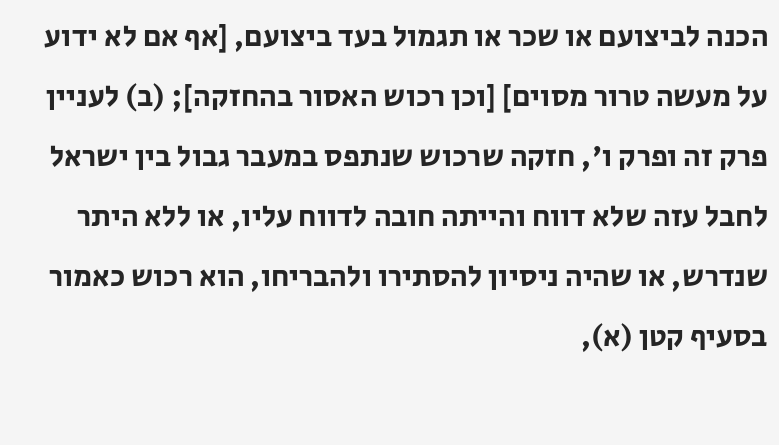הכנה לביצועם או שכר או תגמול בעד ביצועם, [אף אם לא ידוע על מעשה טרור מסוים] [וכן רכוש האסור בהחזקה]; (ב) לעניין פרק זה ופרק ו', חזקה שרכוש שנתפס במעבר גבול בין ישראל לחבל עזה שלא דווח והייתה חובה לדווח עליו, או ללא היתר שנדרש, או שהיה ניסיון להסתירו ולהבריחו, הוא רכוש כאמור בסעיף קטן (א),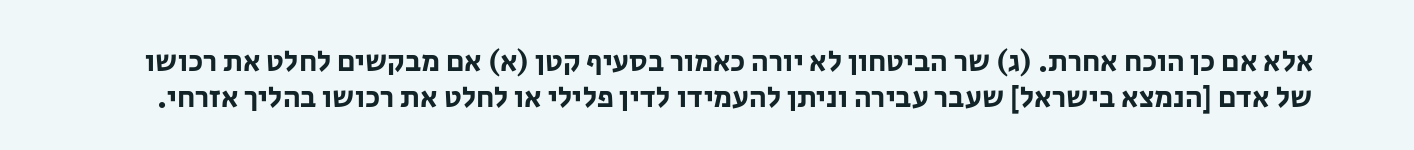אלא אם כן הוכח אחרת. (ג) שר הביטחון לא יורה כאמור בסעיף קטן (א) אם מבקשים לחלט את רכושו של אדם [הנמצא בישראל] שעבר עבירה וניתן להעמידו לדין פלילי או לחלט את רכושו בהליך אזרחי.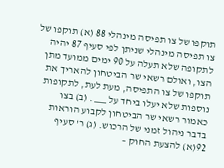תוקפו של צו תפיסה מינהלי 88 (א) תוקפו של צו תפיסה מינהלי שניתן לפי סעיף 87 יהיה לתקופה שלא תעלה על 90 ימים ממועד מתן הצו, ואולם רשאי שר הביטחון להאריך את תוקפו של צו התפיסה, מעת לעת, לתקופות נוספות שלא יעלו ביחד על ___ . (ב) בצו כאמור רשאי שר הביטחון לקבוע הוראות בדבר ניהול זמני של הרכוש. (ג) ר' סעיף 92(א) להצעת החוק –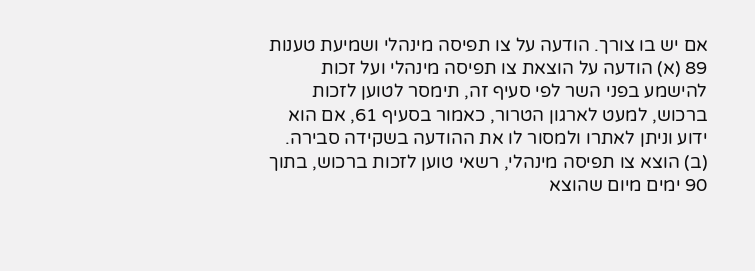אם יש בו צורך. הודעה על צו תפיסה מינהלי ושמיעת טענות 89 (א) הודעה על הוצאת צו תפיסה מינהלי ועל זכות להישמע בפני השר לפי סעיף זה, תימסר לטוען לזכות ברכוש, למעט לארגון הטרור, כאמור בסעיף 61, אם הוא ידוע וניתן לאתרו ולמסור לו את ההודעה בשקידה סבירה. (ב) הוצא צו תפיסה מינהלי, רשאי טוען לזכות ברכוש, בתוך 90 ימים מיום שהוצא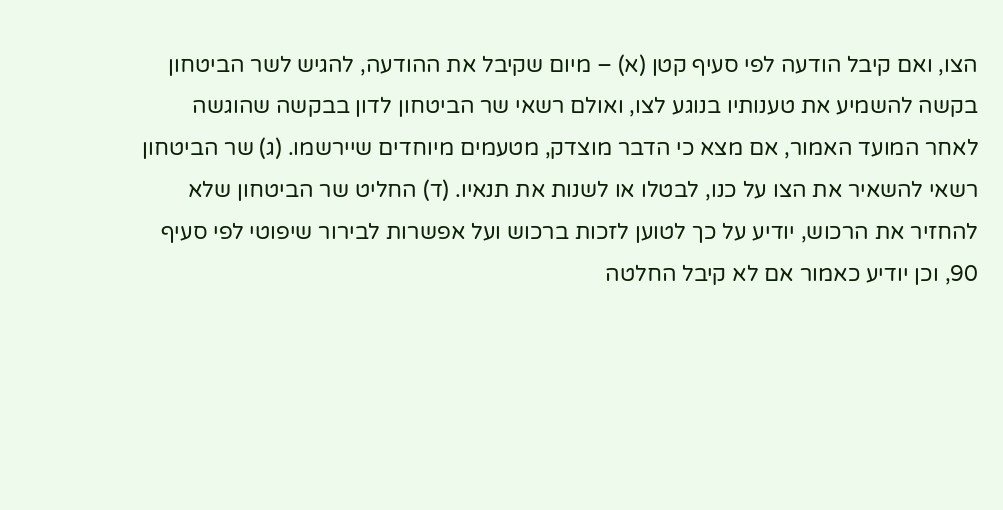הצו, ואם קיבל הודעה לפי סעיף קטן (א) – מיום שקיבל את ההודעה, להגיש לשר הביטחון בקשה להשמיע את טענותיו בנוגע לצו, ואולם רשאי שר הביטחון לדון בבקשה שהוגשה לאחר המועד האמור, אם מצא כי הדבר מוצדק, מטעמים מיוחדים שיירשמו. (ג) שר הביטחון רשאי להשאיר את הצו על כנו, לבטלו או לשנות את תנאיו. (ד) החליט שר הביטחון שלא להחזיר את הרכוש, יודיע על כך לטוען לזכות ברכוש ועל אפשרות לבירור שיפוטי לפי סעיף 90, וכן יודיע כאמור אם לא קיבל החלטה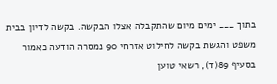בתוך ___ ימים מיום שהתקבלה אצלו הבקשה. בקשה לדיון בבית משפט והגשת בקשה לחילוט אזרחי 90 נמסרה הודעה כאמור בסעיף 89(ד), רשאי טוען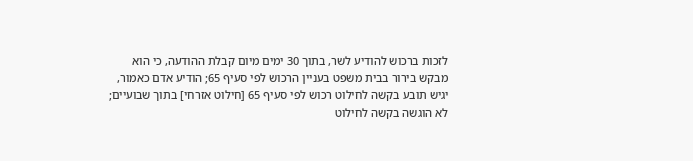לזכות ברכוש להודיע לשר, בתוך 30 ימים מיום קבלת ההודעה, כי הוא מבקש בירור בבית משפט בעניין הרכוש לפי סעיף 65; הודיע אדם כאמור, יגיש תובע בקשה לחילוט רכוש לפי סעיף 65 [חילוט אזרחי] בתוך שבועיים; לא הוגשה בקשה לחילוט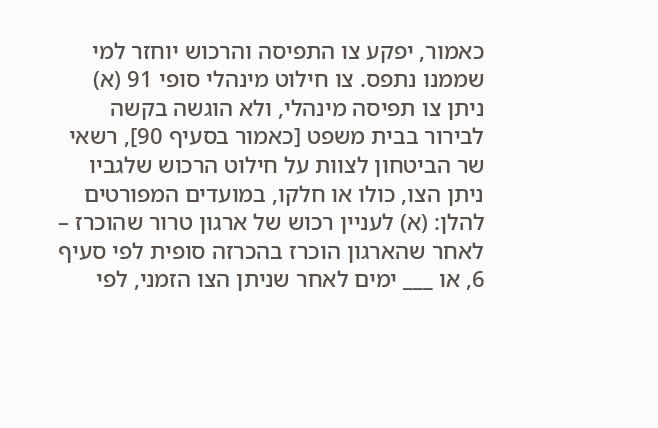כאמור, יפקע צו התפיסה והרכוש יוחזר למי שממנו נתפס. צו חילוט מינהלי סופי 91 (א) ניתן צו תפיסה מינהלי, ולא הוגשה בקשה לבירור בבית משפט [כאמור בסעיף 90], רשאי שר הביטחון לצוות על חילוט הרכוש שלגביו ניתן הצו, כולו או חלקו, במועדים המפורטים להלן: (א) לעניין רכוש של ארגון טרור שהוכרז – לאחר שהארגון הוכרז בהכרזה סופית לפי סעיף 6, או ___ ימים לאחר שניתן הצו הזמני, לפי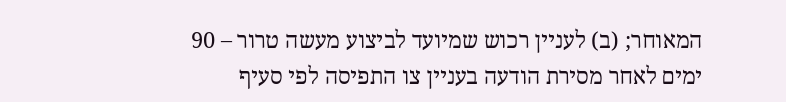המאוחר; (ב) לעניין רכוש שמיועד לביצוע מעשה טרור – 90 ימים לאחר מסירת הודעה בעניין צו התפיסה לפי סעיף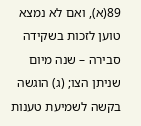89(א), ואם לא נמצא טוען לזכות בשקידה סבירה – שנה מיום שניתן הצו; (ג) הוגשה בקשה לשמיעת טענות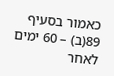כאמור בסעיף 89(ב) – 60 ימים לאחר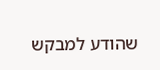שהודע למבקש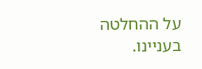על ההחלטה בעניינו.